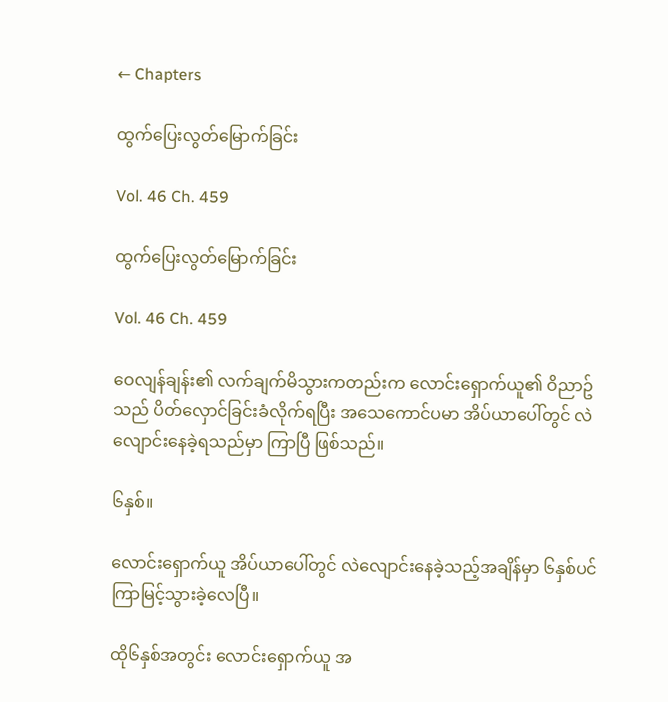← Chapters

ထွက်ပြေးလွတ်မြောက်ခြင်း

Vol. 46 Ch. 459

ထွက်ပြေးလွတ်မြောက်ခြင်း

Vol. 46 Ch. 459

ဝေလျန်ချန်း၏ လက်ချက်မိသွားကတည်းက လောင်းရှောက်ယူ၏ ဝိညာဥ်သည် ပိတ်လှောင်ခြင်းခံလိုက်ရပြီး အသေကောင်ပမာ အိပ်ယာပေါ်တွင် လဲလျောင်းနေခဲ့ရသည်မှာ ကြာပြီ ဖြစ်သည်။

၆နှစ်။

လောင်းရှောက်ယူ အိပ်ယာပေါ်တွင် လဲလျောင်းနေခဲ့သည့်အချိန်မှာ ၆နှစ်ပင် ကြာမြင့်သွားခဲ့လေပြီ။

ထို၆နှစ်အတွင်း လောင်းရှောက်ယူ အ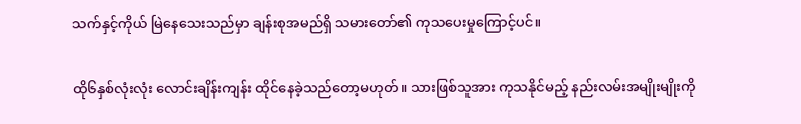သက်နှင့်ကိုယ် မြဲနေသေးသည်မှာ ချန်းစုအမည်ရှိ သမားတော်၏ ကုသပေးမှုကြောင့်ပင်။

ထို၆နှစ်လုံးလုံး လောင်းချိန်းကျန်း ထိုင်နေခဲ့သည်တော့မဟုတ်။ သားဖြစ်သူအား ကုသနိုင်မည့် နည်းလမ်းအမျိုးမျိုးကို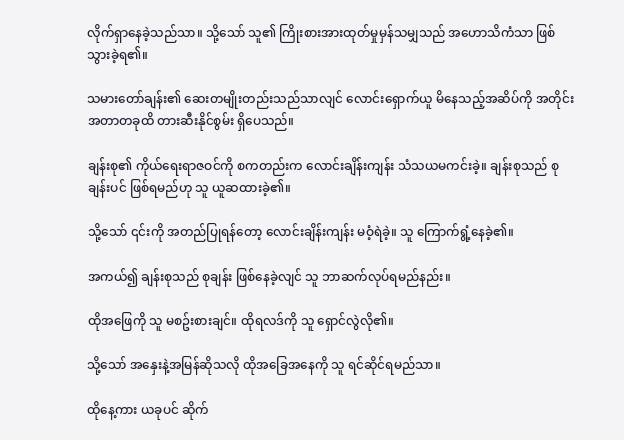လိုက်ရှာနေခဲ့သည်သာ။ သို့သော် သူ၏ ကြိုးစားအားထုတ်မှုမှန်သမျှသည် အဟောသိကံသာ ဖြစ်သွားခဲ့ရ၏။

သမားတော်ချန်း၏ ဆေးတမျိုးတည်းသည်သာလျင် လောင်းရှောက်ယူ မိနေသည့်အဆိပ်ကို အတိုင်းအတာတခုထိ တားဆီးနိုင်စွမ်း ရှိပေသည်။

ချန်းစု၏ ကိုယ်ရေးရာဇဝင်ကို စကတည်းက လောင်းချိန်းကျန်း သံသယမကင်းခဲ့။ ချန်းစုသည် စုချန်းပင် ဖြစ်ရမည်ဟု သူ ယူဆထားခဲ့၏။

သို့သော် ၎င်းကို အတည်ပြုရန်တော့ လောင်းချိန်းကျန်း မဝံ့ရဲခဲ့။ သူ ကြောက်ရွံ့နေခဲ့၏။

အကယ်၍ ချန်းစုသည် စုချန်း ဖြစ်နေခဲ့လျင် သူ ဘာဆက်လုပ်ရမည်နည်း။

ထိုအဖြေကို သူ မစဥ်းစားချင်။ ထိုရလဒ်ကို သူ ရှောင်လွဲလို၏။

သို့သော် အနှေးနဲ့အမြန်ဆိုသလို ထိုအခြေအနေကို သူ ရင်ဆိုင်ရမည်သာ။

ထိုနေ့ကား ယခုပင် ဆိုက်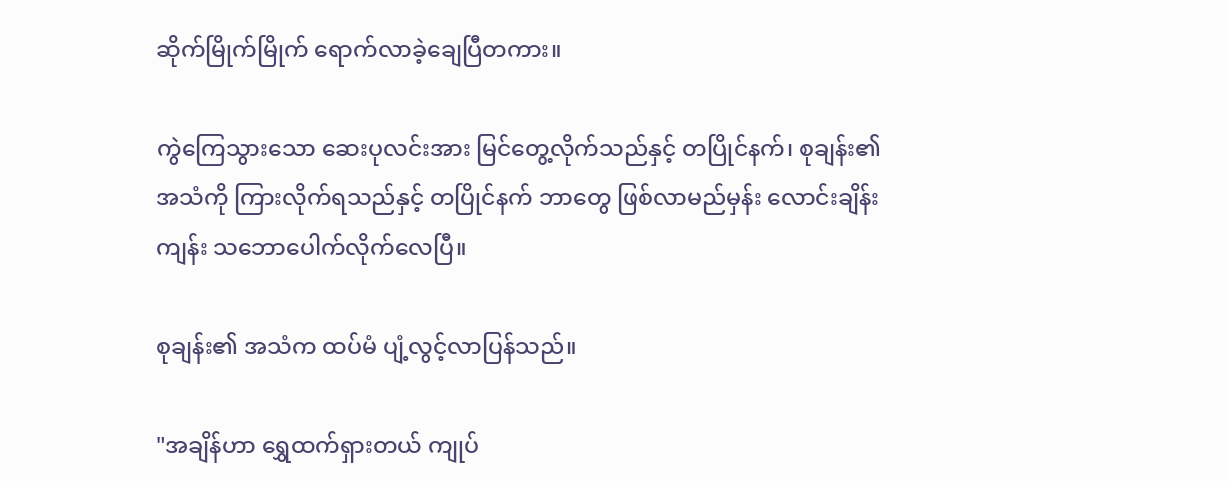ဆိုက်မြိုက်မြိုက် ရောက်လာခဲ့ချေပြီတကား။

ကွဲကြေသွားသော ဆေးပုလင်းအား မြင်တွေ့လိုက်သည်နှင့် တပြိုင်နက်၊ စုချန်း၏ အသံကို ကြားလိုက်ရသည်နှင့် တပြိုင်နက် ဘာတွေ ဖြစ်လာမည်မှန်း လောင်းချိန်းကျန်း သဘောပေါက်လိုက်လေပြီ။

စုချန်း၏ အသံက ထပ်မံ ပျံ့လွင့်လာပြန်သည်။

"အချိန်ဟာ ရွှေထက်ရှားတယ် ကျုပ်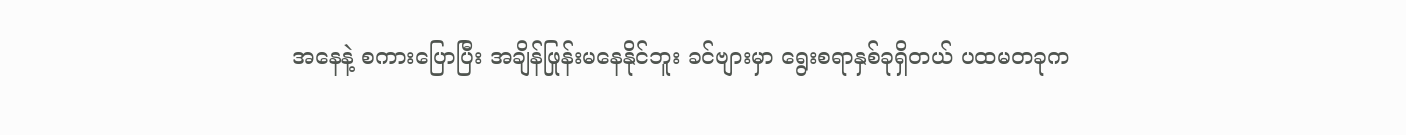အနေနဲ့ စကားပြောပြီး အချိန်ဖြုန်းမနေနိုင်ဘူး ခင်ဗျားမှာ ရွေးစရာနှစ်ခုရှိတယ် ပထမတခုက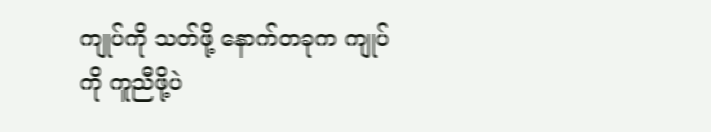ကျုပ်ကို သတ်ဖို့ နောက်တခုက ကျုပ်ကို ကူညီဖို့ပဲ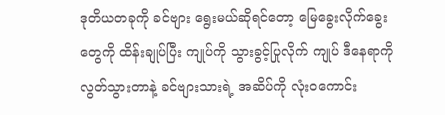ဒုတိယတခုကို ခင်ဗျား ရွေးမယ်ဆိုရင်တော့ မြေခွေးလိုက်ခွေးတွေကို ထိန်းချုပ်ပြီး ကျုပ်ကို သွားခွင့်ပြုလိုက် ကျုပ် ဒီနေရာကို လွတ်သွားတာနဲ့ ခင်ဗျားသားရဲ့ အဆိပ်ကို လုံးဝကောင်း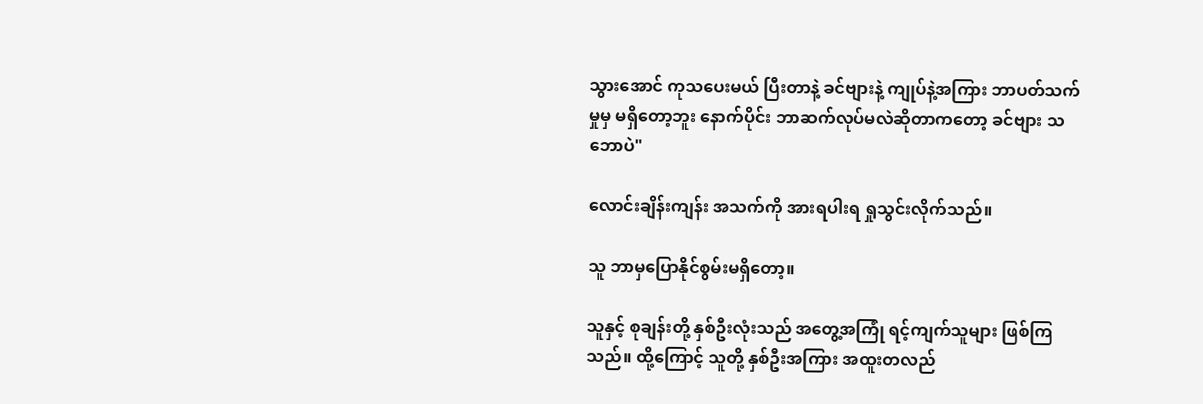သွားအောင် ကုသပေးမယ် ပြီးတာနဲ့ ခင်ဗျားနဲ့ ကျုပ်နဲ့အကြား ဘာပတ်သက်မှုမှ မရှိတော့ဘူး နောက်ပိုင်း ဘာဆက်လုပ်မလဲဆိုတာကတော့ ခင်ဗျား သဘောပဲ"

လောင်းချိန်းကျန်း အသက်ကို အားရပါးရ ရှုသွင်းလိုက်သည်။

သူ ဘာမှပြောနိုင်စွမ်းမရှိတော့။

သူနှင့် စုချန်းတို့ နှစ်ဦးလုံးသည် အတွေ့အကြုံ ရင့်ကျက်သူများ ဖြစ်ကြသည်။ ထို့ကြောင့် သူတို့ နှစ်ဦးအကြား အထူးတလည်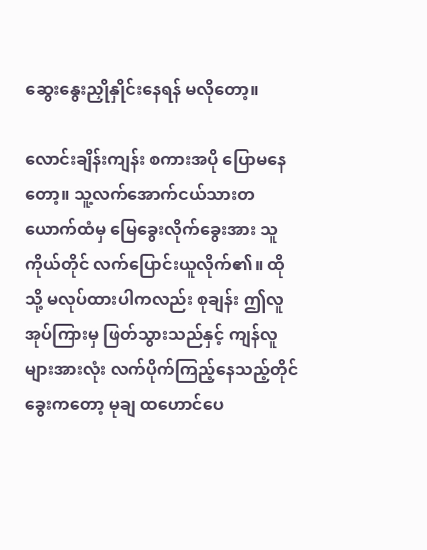ဆွေးနွေးညှိုနှိုင်းနေရန် မလိုတော့။

လောင်းချိန်းကျန်း စကားအပို ပြောမနေတော့။ သူ့လက်အောက်ငယ်သားတယောက်ထံမှ မြေခွေးလိုက်ခွေးအား သူကိုယ်တိုင် လက်ပြောင်းယူလိုက်၏။ ထိုသို့ မလုပ်ထားပါကလည်း စုချန်း ဤလူအုပ်ကြားမှ ဖြတ်သွားသည်နှင့် ကျန်လူများအားလုံး လက်ပိုက်ကြည့်နေသည့်တိုင် ခွေးကတော့ မုချ ထဟောင်ပေ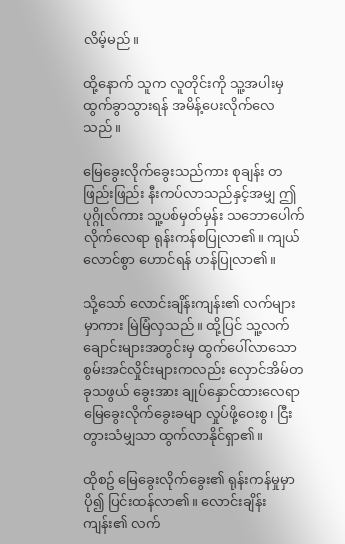လိမ့်မည်။

ထို့နောက် သူက လူတိုင်းကို သူ့အပါးမှ ထွက်ခွာသွားရန် အမိန့်ပေးလိုက်လေသည်။

မြေခွေးလိုက်ခွေးသည်ကား စုချန်း တဖြည်းဖြည်း နီးကပ်လာသည်နှင့်အမျှ ဤပုဂ္ဂိုလ်ကား သူ့ပစ်မှတ်မှန်း သဘောပေါက်လိုက်လေရာ ရုန်းကန်စပြုလာ၏။ ကျယ်လောင်စွာ ဟောင်ရန် ဟန်ပြုလာ၏။

သို့သော် လောင်းချိန်းကျန်း၏ လက်များမှာကား မြဲမြံလှသည်။ ထို့ပြင် သူ့လက်ချောင်းများအတွင်းမှ ထွက်ပေါ်လာသော စွမ်းအင်လှိုင်းများကလည်း လှောင်အိမ်တခုသဖွယ် ခွေးအား ချုပ်နှောင်ထားလေရာ မြေခွေးလိုက်ခွေးခမျာ လှုပ်ဖို့ဝေးစွ၊ ငြီးတွားသံမျှသာ ထွက်လာနိုင်ရှာ၏။

ထိုစဥ် မြေခွေးလိုက်ခွေး၏ ရုန်းကန်မှုမှာ ပို၍ ပြင်းထန်လာ၏။ လောင်းချိန်းကျန်း၏ လက်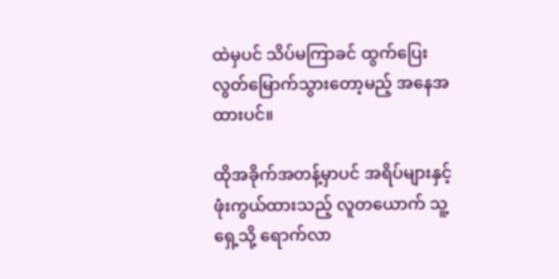ထဲမှပင် သိပ်မကြာခင် ထွက်ပြေးလွတ်မြောက်သွားတော့မည့် အနေအထားပင်။

ထိုအခိုက်အတန့်မှာပင် အရိပ်များနှင့် ဖုံးကွယ်ထားသည့် လူတယောက် သူ့ရှေ့သို့ ရောက်လာ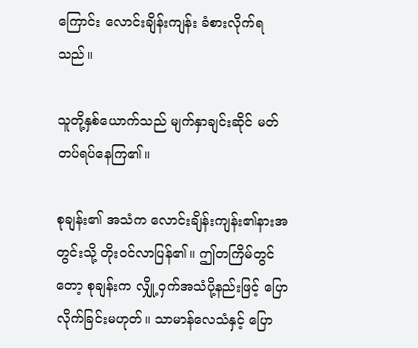ကြောင်း လောင်းချိန်းကျန်း ခံစားလိုက်ရသည်။

သူတို့နှစ်ယောက်သည် မျက်နှာချင်းဆိုင် မတ်တပ်ရပ်နေကြ၏။

စုချန်း၏ အသံက လောင်းချိန်းကျန်း၏နားအတွင်းသို့ တိုးဝင်လာပြန်၏။ ဤတကြိမ်တွင်တော့ စုချန်းက လျှို့ဝှက်အသံပို့နည်းဖြင့် ပြောလိုက်ခြင်းမဟုတ်။ သာမာန်လေသံနှင့် ပြော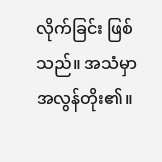လိုက်ခြင်း ဖြစ်သည်။ အသံမှာ အလွန်တိုး၏။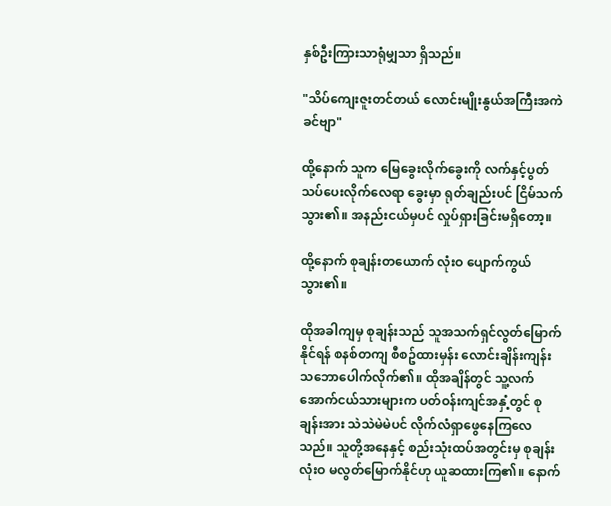နှစ်ဦးကြားသာရုံမျှသာ ရှိသည်။

"သိပ်ကျေးဇူးတင်တယ် လောင်းမျိုးနွယ်အကြီးအကဲခင်ဗျာ"

ထို့နောက် သူက မြေခွေးလိုက်ခွေးကို လက်နှင့်ပွတ်သပ်ပေးလိုက်လေရာ ခွေးမှာ ရုတ်ချည်းပင် ငြိမ်သက်သွား၏။ အနည်းငယ်မှပင် လှုပ်ရှားခြင်းမရှိတော့။

ထို့နောက် စုချန်းတယောက် လုံးဝ ပျောက်ကွယ်သွား၏။

ထိုအခါကျမှ စုချန်းသည် သူအသက်ရှင်လွတ်မြောက်နိုင်ရန် စနစ်တကျ စီစဥ်ထားမှန်း လောင်းချိန်းကျန်း သဘောပေါက်လိုက်၏။ ထိုအချိန်တွင် သူ့လက်အောက်ငယ်သားများက ပတ်ဝန်းကျင်အနှံ့တွင် စုချန်းအား သဲသဲမဲမဲပင် လိုက်လံရှာဖွေနေကြလေသည်။ သူတို့အနေနှင့် စည်းသုံးထပ်အတွင်းမှ စုချန်း လုံးဝ မလွတ်မြောက်နိုင်ဟု ယူဆထားကြ၏။ နောက်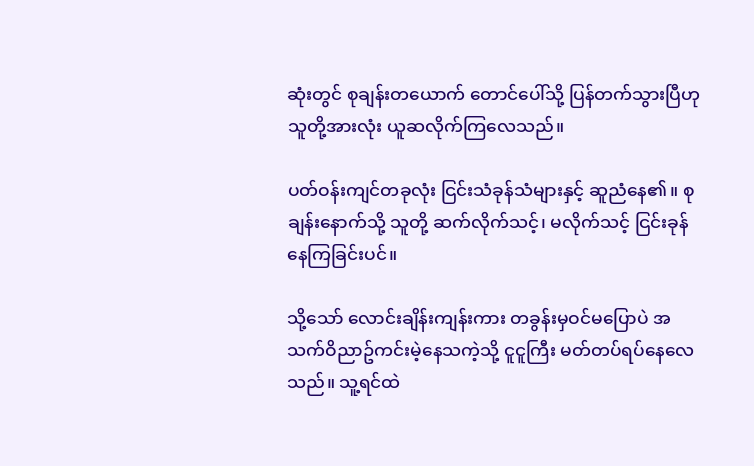ဆုံးတွင် စုချန်းတယောက် တောင်ပေါ်သို့ ပြန်တက်သွားပြီဟု သူတို့အားလုံး ယူဆလိုက်ကြလေသည်။

ပတ်ဝန်းကျင်တခုလုံး ငြင်းသံခုန်သံများနှင့် ဆူညံနေ၏။ စုချန်းနောက်သို့ သူတို့ ဆက်လိုက်သင့်၊ မလိုက်သင့် ငြင်းခုန်နေကြခြင်းပင်။

သို့သော် လောင်းချိန်းကျန်းကား တခွန်းမှဝင်မပြောပဲ အသက်ဝိညာဥ်ကင်းမဲ့နေသကဲ့သို့ ငူငူကြီး မတ်တပ်ရပ်နေလေသည်။ သူ့ရင်ထဲ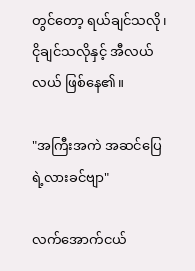တွင်တော့ ရယ်ချင်သလို၊ ငိုချင်သလိုနှင့် အီလယ်လယ် ဖြစ်နေ၏။

"အကြီးအကဲ အဆင်ပြေရဲ့လားခင်ဗျာ"

လက်အောက်ငယ်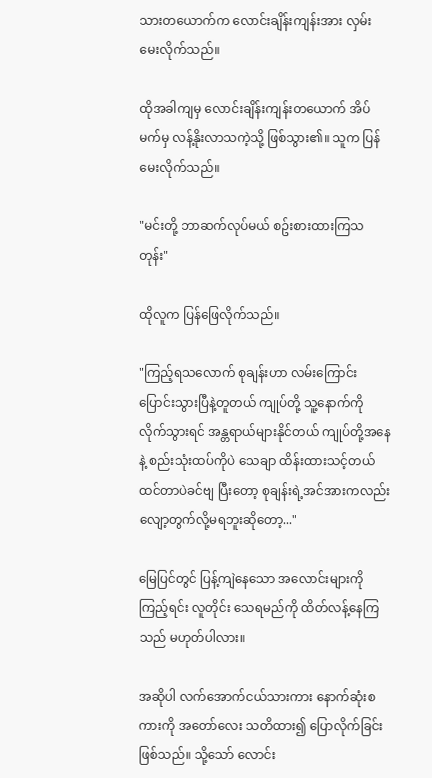သားတယောက်က လောင်းချိန်းကျန်းအား လှမ်းမေးလိုက်သည်။

ထိုအခါကျမှ လောင်းချိန်းကျန်းတယောက် အိပ်မက်မှ လန့်နိုးလာသကဲ့သို့ ဖြစ်သွား၏။ သူက ပြန်မေးလိုက်သည်။

"မင်းတို့ ဘာဆက်လုပ်မယ် စဥ်းစားထားကြသတုန်း"

ထိုလူက ပြန်ဖြေလိုက်သည်။

"ကြည့်ရသလောက် စုချန်းဟာ လမ်းကြောင်းပြောင်းသွားပြီနဲ့တူတယ် ကျုပ်တို့ သူ့နောက်ကို လိုက်သွားရင် အန္တရာယ်များနိုင်တယ် ကျုပ်တို့အနေနဲ့ စည်းသုံးထပ်ကိုပဲ သေချာ ထိန်းထားသင့်တယ်ထင်တာပဲခင်ဗျ ပြီးတော့ စုချန်းရဲ့အင်အားကလည်း လျော့တွက်လို့မရဘူးဆိုတော့..."

မြေပြင်တွင် ပြန့်ကျဲနေသော အလောင်းများကို ကြည့်ရင်း လူတိုင်း သေရမည်ကို ထိတ်လန့်နေကြသည် မဟုတ်ပါလား။

အဆိုပါ လက်အောက်ငယ်သားကား နောက်ဆုံးစကားကို အတော်လေး သတိထား၍ ပြောလိုက်ခြင်း ဖြစ်သည်။ သို့သော် လောင်း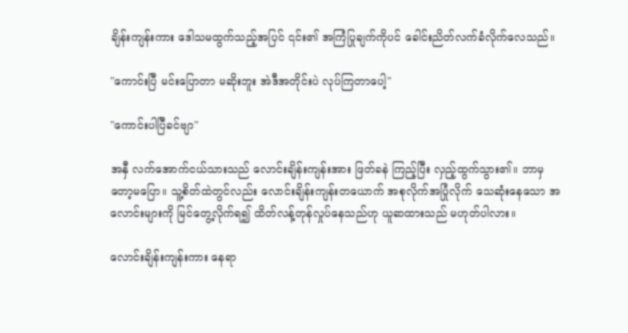ချိန်းကျန်းကား ဒေါသမထွက်သည့်အပြင် ၎င်း၏ အကြံပြုချက်ကိုပင် ခေါင်းညိတ်လက်ခံလိုက်လေသည်။

"ကောင်းပြီ မင်းပြောတာ မဆိုးဘူး အဲဒီအတိုင်းပဲ လုပ်ကြတာပေါ့"

"ကောင်းပါပြီခင်ဗျာ"

အနှီ လက်အောက်ငယ်သားသည် လောင်းချိန်းကျန်းအား ဖြတ်ခနဲ ကြည့်ပြီး လှည့်ထွက်သွား၏။ ဘာမှတော့မပြော။ သူ့စိတ်ထဲတွင်လည်း လောင်းချိန်းကျန်းတယောက် အစုလိုက်အပြုံလိုက် သေဆုံးနေသော အလောင်းများကို မြင်တွေ့လိုက်ရ၍ ထိတ်လန့်တုန်လှုပ်နေသည်ဟု ယူဆထားသည် မဟုတ်ပါလား။

လောင်းချိန်းကျန်းကား နေရာ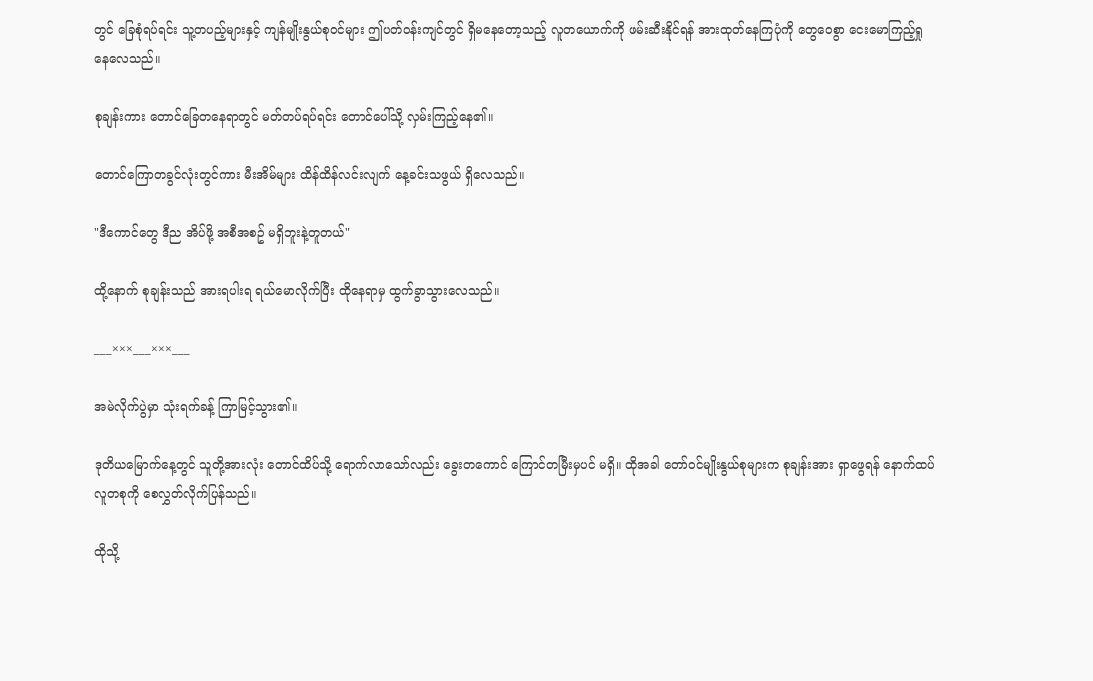တွင် ခြေစုံရပ်ရင်း သူ့တပည့်များနှင့် ကျန်မျိုးနွယ်စုဝင်များ ဤပတ်ဝန်းကျင်တွင် ရှိမနေတော့သည့် လူတယောက်ကို ဖမ်းဆီးနိုင်ရန် အားထုတ်နေကြပုံကို တွေဝေစွာ ငေးမောကြည့်ရှုနေလေသည်။

စုချန်းကား တောင်ခြေတနေရာတွင် မတ်တပ်ရပ်ရင်း တောင်ပေါ်သို့ လှမ်းကြည့်နေ၏။

တောင်ကြောတခွင်လုံးတွင်ကား မီးအိမ်များ ထိန်ထိန်လင်းလျက် နေ့ခင်းသဖွယ် ရှိလေသည်။

"ဒီကောင်တွေ ဒီည အိပ်ဖို့ အစီအစဥ် မရှိဘူးနဲ့တူတယ်"

ထို့နောက် စုချန်းသည် အားရပါးရ ရယ်မောလိုက်ပြီး ထိုနေရာမှ ထွက်ခွာသွားလေသည်။

___×××___×××___

အမဲလိုက်ပွဲမှာ သုံးရက်ခန့် ကြာမြင့်သွား၏။

ဒုတိယမြောက်နေ့တွင် သူတို့အားလုံး တောင်ထိပ်သို့ ရောက်လာသော်လည်း ခွေးတကောင် ကြောင်တမြီးမှပင် မရှိ။ ထိုအခါ တော်ဝင်မျိုးနွယ်စုများက စုချန်းအား ရှာဖွေရန် နောက်ထပ် လူတစုကို စေလွှတ်လိုက်ပြန်သည်။

ထိုသို့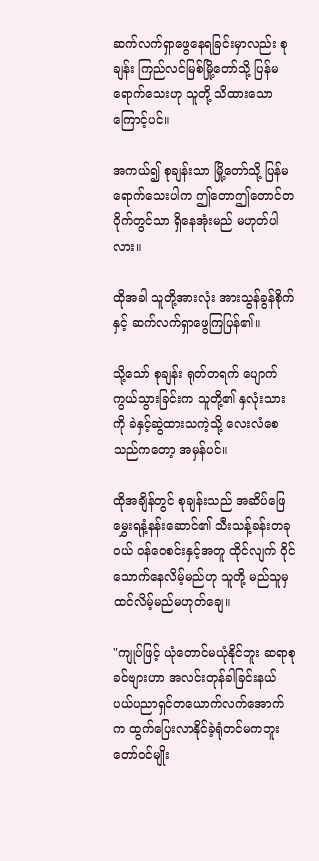ဆက်လက်ရှာဖွေနေရခြင်းမှာလည်း စုချန်း ကြည်လင်မြစ်မြို့တော်သို့ ပြန်မရောက်သေးဟု သူတို့ သိထားသောကြောင့်ပင်။

အကယ်၍ စုချန်းသာ မြို့တော်သို့ ပြန်မရောက်သေးပါက ဤတောဤတောင်တဝိုက်တွင်သာ ရှိနေအုံးမည် မဟုတ်ပါလား။

ထိုအခါ သူတို့အားလုံး အားသွန်ခွန်စိုက်နှင့် ဆက်လက်ရှာဖွေကြပြန်၏။

သို့သော် စုချန်း ရုတ်တရက် ပျောက်ကွယ်သွားခြင်းက သူတို့၏ နှလုံးသားကို ခဲနှင့်ဆွဲထားသကဲ့သို့ လေးလံစေသည်ကတော့ အမှန်ပင်။

ထိုအချိန်တွင် စုချန်းသည် အဆိပ်ဖြေမွှေးရနံ့နန်းဆောင်၏ သီးသန့်ခန်းတခုဝယ် ဝန်ဝေစင်းနှင့်အတူ ထိုင်လျက် ဝိုင်သောက်နေလိမ့်မည်ဟု သူတို့ မည်သူမှ ထင်လိမ့်မည်မဟုတ်ချေ။

"ကျုပ်ဖြင့် ယုံတောင်မယုံနိုင်ဘူး ဆရာစု ခင်ဗျားဟာ အလင်းတုန်ခါခြင်းနယ်ပယ်ပညာရှင်တယောက်လက်အောက်က ထွက်ပြေးလာနိုင်ခဲ့ရုံတင်မကဘူး တော်ဝင်မျိုး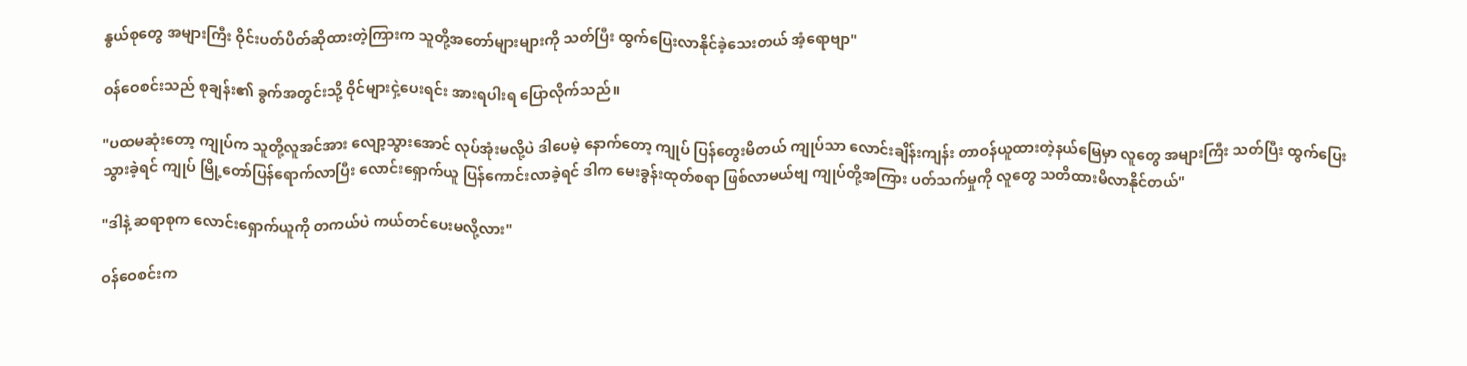နွယ်စုတွေ အများကြီး ဝိုင်းပတ်ပိတ်ဆိုထားတဲ့ကြားက သူတို့အတော်များများကို သတ်ပြီး ထွက်ပြေးလာနိုင်ခဲ့သေးတယ် အံ့ရောဗျာ"

ဝန်ဝေစင်းသည် စုချန်း၏ ခွက်အတွင်းသို့ ဝိုင်များငှဲ့ပေးရင်း အားရပါးရ ပြောလိုက်သည်။

"ပထမဆုံးတော့ ကျုပ်က သူတို့လူအင်အား လျော့သွားအောင် လုပ်အုံးမလို့ပဲ ဒါပေမဲ့ နောက်တော့ ကျုပ် ပြန်တွေးမိတယ် ကျုပ်သာ လောင်းချိန်းကျန်း တာဝန်ယူထားတဲ့နယ်မြေမှာ လူတွေ အများကြီး သတ်ပြီး ထွက်ပြေးသွားခဲ့ရင် ကျုပ် မြို့တော်ပြန်ရောက်လာပြီး လောင်းရှောက်ယူ ပြန်ကောင်းလာခဲ့ရင် ဒါက မေးခွန်းထုတ်စရာ ဖြစ်လာမယ်ဗျ ကျုပ်တို့အကြား ပတ်သက်မှုကို လူတွေ သတိထားမိလာနိုင်တယ်"

"ဒါနဲ့ ဆရာစုက လောင်းရှောက်ယူကို တကယ်ပဲ ကယ်တင်ပေးမလို့လား"

ဝန်ဝေစင်းက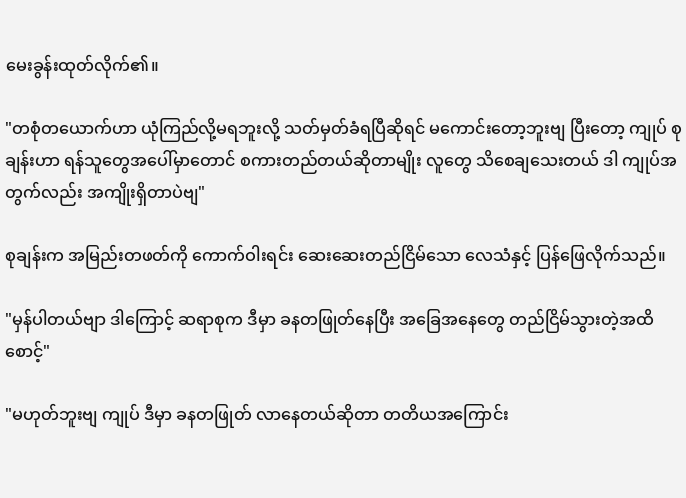မေးခွန်းထုတ်လိုက်၏။

"တစုံတယောက်ဟာ ယုံကြည်လို့မရဘူးလို့ သတ်မှတ်ခံရပြီဆိုရင် မကောင်းတော့ဘူးဗျ ပြီးတော့ ကျုပ် စုချန်းဟာ ရန်သူတွေအပေါ်မှာတောင် စကားတည်တယ်ဆိုတာမျိုး လူတွေ သိစေချသေးတယ် ဒါ ကျုပ်အတွက်လည်း အကျိုးရှိတာပဲဗျ"

စုချန်းက အမြည်းတဖတ်ကို ကောက်ဝါးရင်း ဆေးဆေးတည်ငြိမ်သော လေသံနှင့် ပြန်ဖြေလိုက်သည်။

"မှန်ပါတယ်ဗျာ ဒါကြောင့် ဆရာစုက ဒီမှာ ခနတဖြုတ်နေပြီး အခြေအနေတွေ တည်ငြိမ်သွားတဲ့အထိ စောင့်"

"မဟုတ်ဘူးဗျ ကျုပ် ဒီမှာ ခနတဖြုတ် လာနေတယ်ဆိုတာ တတိယအကြောင်း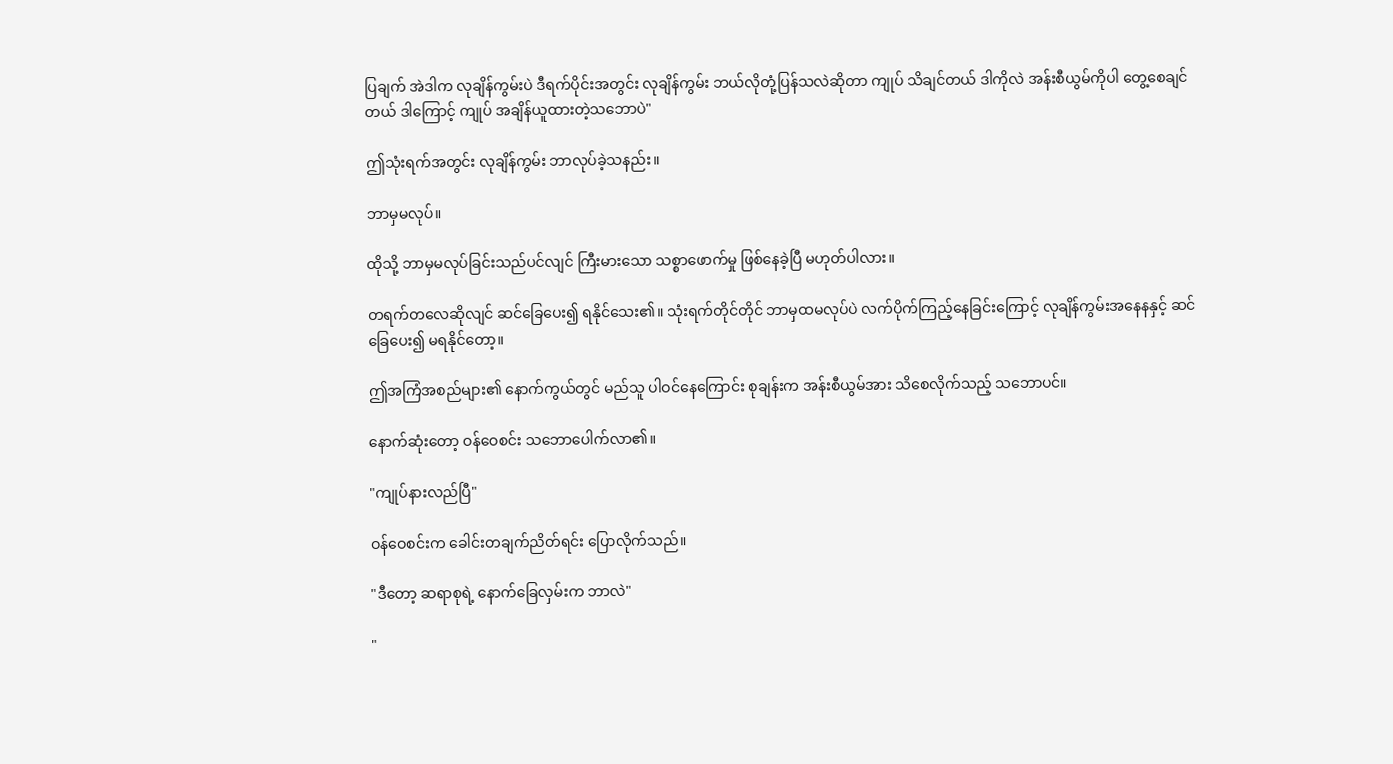ပြချက် အဲဒါက လုချိန်ကွမ်းပဲ ဒီရက်ပိုင်းအတွင်း လုချိန်ကွမ်း ဘယ်လိုတုံ့ပြန်သလဲဆိုတာ ကျုပ် သိချင်တယ် ဒါကိုလဲ အန်းစီယွမ်ကိုပါ တွေ့စေချင်တယ် ဒါကြောင့် ကျုပ် အချိန်ယူထားတဲ့သဘောပဲ"

ဤသုံးရက်အတွင်း လုချိန်ကွမ်း ဘာလုပ်ခဲ့သနည်း။

ဘာမှမလုပ်။

ထိုသို့ ဘာမှမလုပ်ခြင်းသည်ပင်လျင် ကြီးမားသော သစ္စာဖောက်မှု ဖြစ်နေခဲ့ပြီ မဟုတ်ပါလား။

တရက်တလေဆိုလျင် ဆင်ခြေပေး၍ ရနိုင်သေး၏။ သုံးရက်တိုင်တိုင် ဘာမှထမလုပ်ပဲ လက်ပိုက်ကြည့်နေခြင်းကြောင့် လုချိန်ကွမ်းအနေနနှင့် ဆင်ခြေပေး၍ မရနိုင်တော့။

ဤအကြံအစည်များ၏ နောက်ကွယ်တွင် မည်သူ ပါဝင်နေကြောင်း စုချန်းက အန်းစီယွမ်အား သိစေလိုက်သည့် သဘောပင်။

နောက်ဆုံးတော့ ဝန်ဝေစင်း သဘောပေါက်လာ၏။

"ကျုပ်နားလည်ပြီ"

ဝန်ဝေစင်းက ခေါင်းတချက်ညိတ်ရင်း ပြောလိုက်သည်။

"ဒီတော့ ဆရာစုရဲ့ နောက်ခြေလှမ်းက ဘာလဲ"

"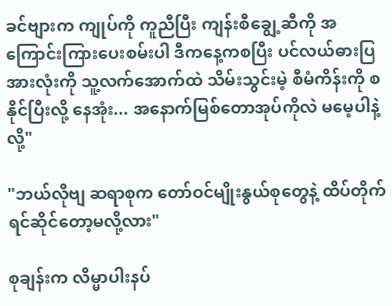ခင်ဗျားက ကျုပ်ကို ကူညီပြီး ကျန်းစီချွေ့ဆီကို အကြောင်းကြားပေးစမ်းပါ ဒီကနေ့ကစပြီး ပင်လယ်ဓားပြအားလုံးကို သူ့လက်အောက်ထဲ သိမ်းသွင်းမဲ့ စီမံကိန်းကို စနိုင်ပြီးလို့ နေအုံး... အနောက်မြစ်တောအုပ်ကိုလဲ မမေ့ပါနဲ့လို့"

"ဘယ်လိုဗျ ဆရာစုက တော်ဝင်မျိုးနွယ်စုတွေနဲ့ ထိပ်တိုက်ရင်ဆိုင်တော့မလို့လား"

စုချန်းက လိမ္မာပါးနပ်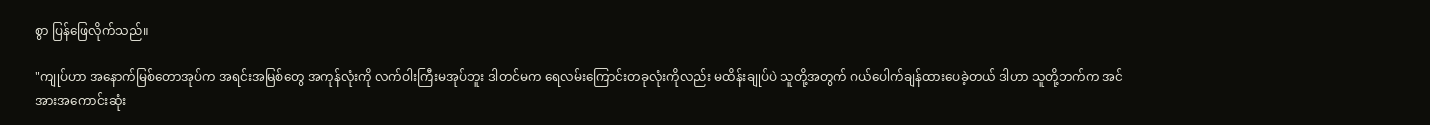စွာ ပြန်ဖြေလိုက်သည်။

"ကျုပ်ဟာ အနောက်မြစ်တောအုပ်က အရင်းအမြစ်တွေ အကုန်လုံးကို လက်ဝါးကြီးမအုပ်ဘူး ဒါတင်မက ရေလမ်းကြောင်းတခုလုံးကိုလည်း မထိန်းချုပ်ပဲ သူတို့အတွက် ဂယ်ပေါက်ချန်ထားပေခဲ့တယ် ဒါဟာ သူတို့ဘက်က အင်အားအကောင်းဆုံး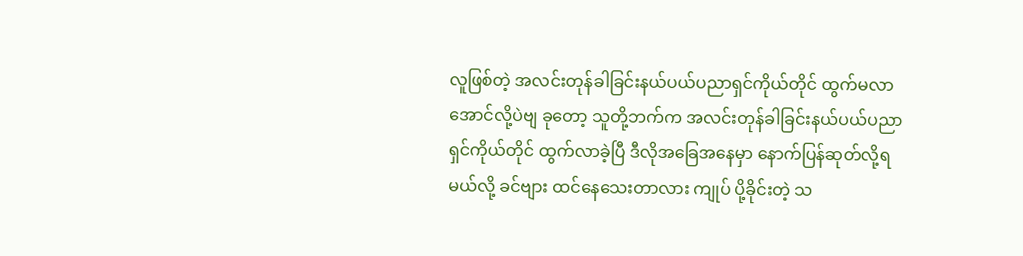လူဖြစ်တဲ့ အလင်းတုန်ခါခြင်းနယ်ပယ်ပညာရှင်ကိုယ်တိုင် ထွက်မလာအောင်လို့ပဲဗျ ခုတော့ သူတို့ဘက်က အလင်းတုန်ခါခြင်းနယ်ပယ်ပညာရှင်ကိုယ်တိုင် ထွက်လာခဲ့ပြီ ဒီလိုအခြေအနေမှာ နောက်ပြန်ဆုတ်လို့ရမယ်လို့ ခင်ဗျား ထင်နေသေးတာလား ကျုပ် ပို့ခိုင်းတဲ့ သ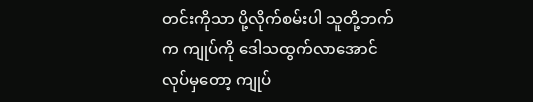တင်းကိုသာ ပို့လိုက်စမ်းပါ သူတို့ဘက်က ကျုပ်ကို ဒေါသထွက်လာအောင် လုပ်မှတော့ ကျုပ်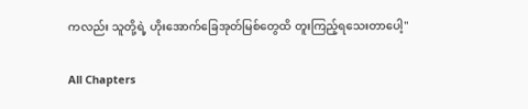ကလည်း သူတို့ရဲ့ ဟိုးအောက်ခြေအုတ်မြစ်တွေထိ တူးကြည့်ရသေးတာပေါ့"

All Chapters